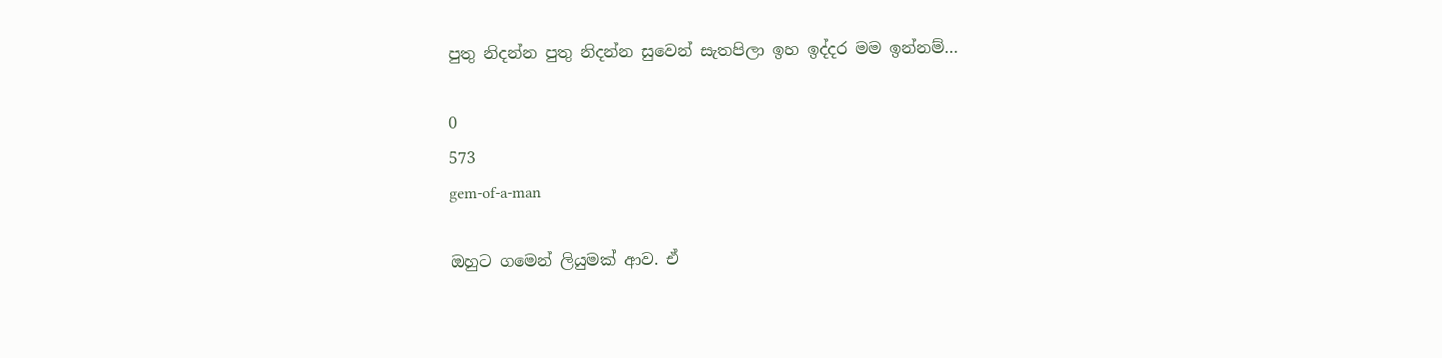පුතු නිදන්න පුතු නිදන්න සුවෙන් සැතපිලා ඉහ ඉද්දර මම ඉන්නම්…

0
573
gem-of-a-man

ඔහුට ගමෙන් ලියුමක්‌ ආව. ඒ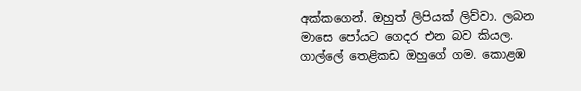අක්‌කගෙන්. ඔහුත් ලිපියක්‌ ලිව්වා. ලබන මාසෙ පෝයට ගෙදර එන බව කියල. ගාල්ලේ තෙළිකඩ ඔහුගේ ගම. කොළඹ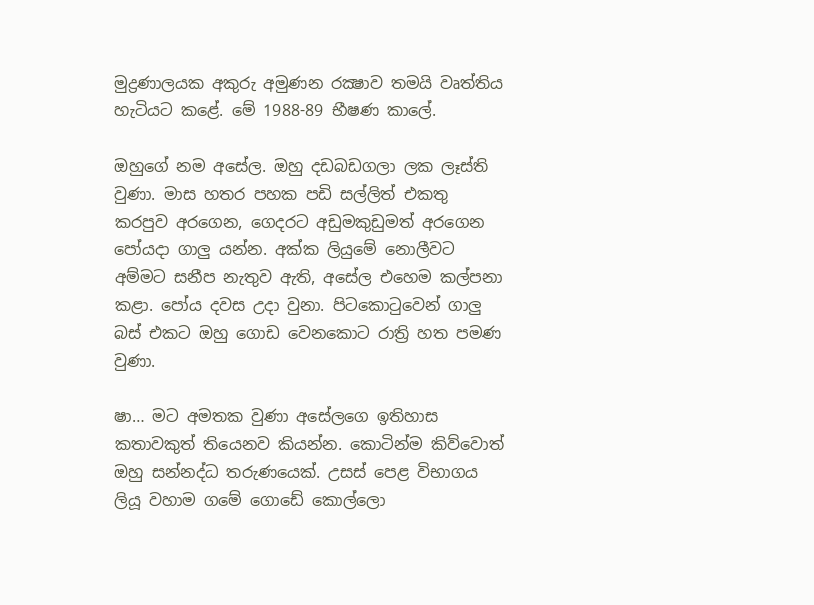මුද්‍රණාලයක අකුරු අමුණන රක්‍ෂාව තමයි වෘත්තිය හැටියට කළේ. මේ 1988-89 භීෂණ කාලේ.

ඔහුගේ නම අසේල. ඔහු දඩබඩගලා ලක ලෑස්‌ති වුණා. මාස හතර පහක පඩි සල්ලිත් එකතු කරපුව අරගෙන, ගෙදරට අඩුමකුඩුමත් අරගෙන පෝයදා ගාලු යන්න. අක්‌ක ලියුමේ නොලීවට අම්මට සනීප නැතුව ඇති, අසේල එහෙම කල්පනා කළා. පෝය දවස උදා වුනා. පිටකොටුවෙන් ගාලු බස්‌ එකට ඔහු ගොඩ වෙනකොට රාත්‍රි හත පමණ වුණා.

ෂා… මට අමතක වුණා අසේලගෙ ඉතිහාස කතාවකුත් තියෙනව කියන්න. කොටින්ම කිව්වොත් ඔහු සන්නද්ධ තරුණයෙක්‌. උසස්‌ පෙළ විභාගය ලියූ වහාම ගමේ ගොඩේ කොල්ලො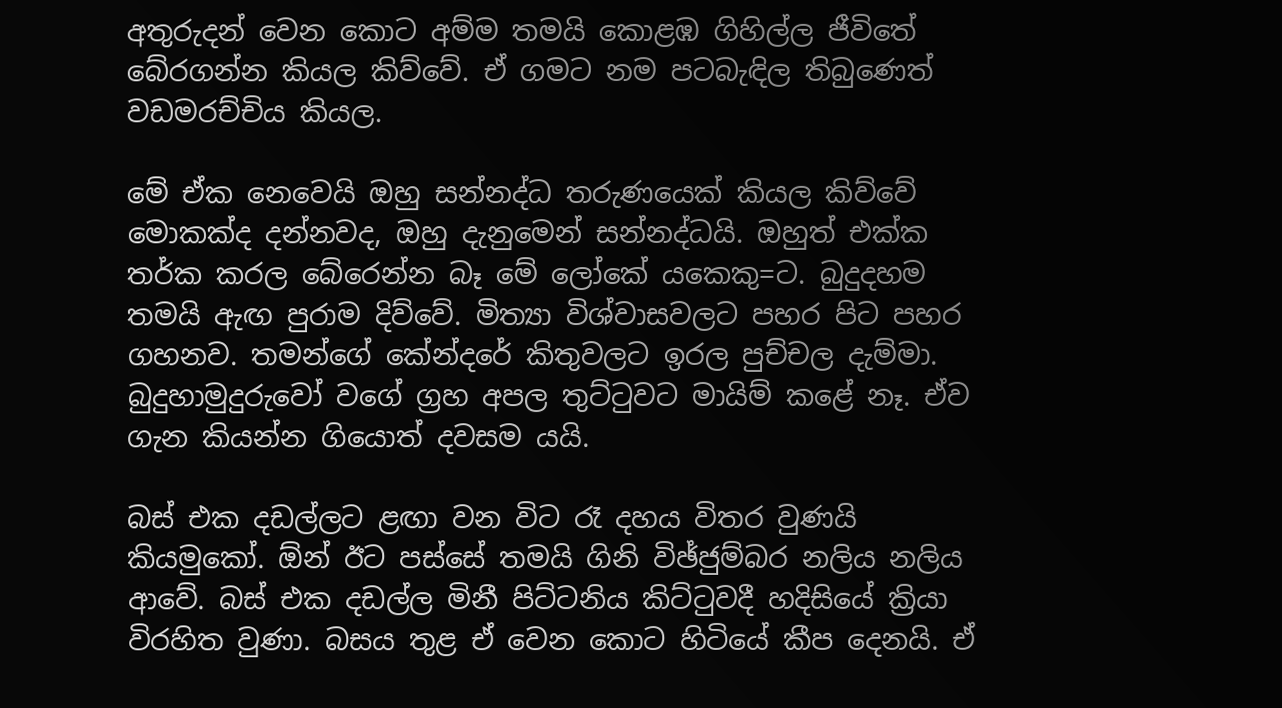අතුරුදන් වෙන කොට අම්ම තමයි කොළඹ ගිහිල්ල ජීවිතේ බේරගන්න කියල කිව්වේ. ඒ ගමට නම පටබැඳිල තිබුණෙත් වඩමරච්චිය කියල.

මේ ඒක නෙවෙයි ඔහු සන්නද්ධ තරුණයෙක්‌ කියල කිව්වේ මොකක්‌ද දන්නවද, ඔහු දැනුමෙන් සන්නද්ධයි. ඔහුත් එක්‌ක තර්ක කරල බේරෙන්න බෑ මේ ලෝකේ යකෙකු=ට. බුදුදහම තමයි ඇඟ පුරාම දිව්වේ. මිත්‍යා විශ්වාසවලට පහර පිට පහර ගහනව. තමන්ගේ කේන්දරේ කිතුවලට ඉරල පුච්චල දැම්මා. බුදුහාමුදුරුවෝ වගේ ග්‍රහ අපල තුට්‌ටුවට මායිම් කළේ නෑ. ඒව ගැන කියන්න ගියොත් දවසම යයි.

බස්‌ එක දඩල්ලට ළඟා වන විට රෑ දහය විතර වුණයි කියමුකෝ. ඕන් ඊට පස්‌සේ තමයි ගිනි විඡ්ජුම්බර නලිය නලිය ආවේ. බස්‌ එක දඩල්ල මිනී පිට්‌ටනිය කිට්‌ටුවදී හදිසියේ ක්‍රියා විරහිත වුණා. බසය තුළ ඒ වෙන කොට හිටියේ කීප දෙනයි. ඒ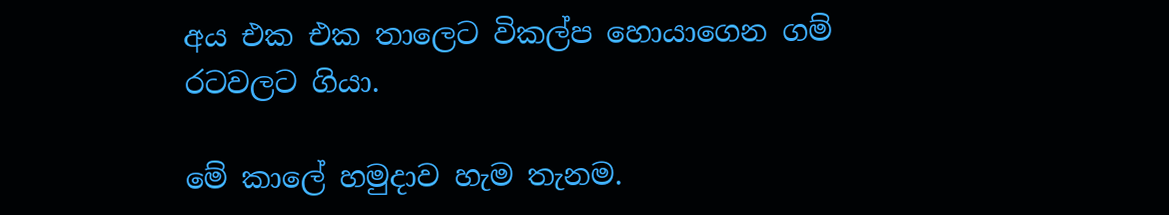අය එක එක තාලෙට විකල්ප හොයාගෙන ගම් රටවලට ගියා.

මේ කාලේ හමුදාව හැම තැනම.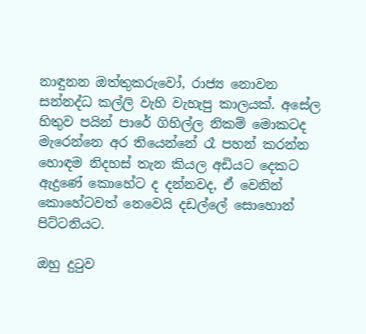නාඳුනන ඔත්තුකරුවෝ, රාජ්‍ය නොවන සන්නද්ධ කල්ලි වැහි වැහැපු කාලයක්‌. අසේල හිතුව පයින් පාරේ ගිහිල්ල නිකම් මොකටද මැරෙන්නෙ අර තියෙන්නේ රෑ පහන් කරන්න හොඳම නිදහස්‌ තැන කියල අඩියට දෙකට ඇදුණේ කොහේට ද දන්නවද, ඒ වෙනින් කොහේටවත් නෙවෙයි දඩල්ලේ සොහොන් පිට්‌ටනියට.

ඔහු දුටුව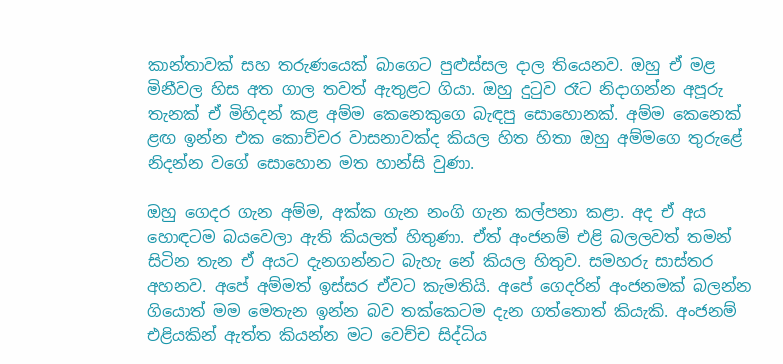කාන්තාවක්‌ සහ තරුණයෙක්‌ බාගෙට පුළුස්‌සල දාල තියෙනව. ඔහු ඒ මළ මිනීවල හිස අත ගාල තවත් ඇතුළට ගියා. ඔහු දුටුව රෑට නිදාගන්න අපූරු තැනක්‌ ඒ මිහිදන් කළ අම්ම කෙනෙකුගෙ බැඳපු සොහොනක්‌. අම්ම කෙනෙක්‌ ළඟ ඉන්න එක කොච්චර වාසනාවක්‌ද කියල හිත හිතා ඔහු අම්මගෙ තුරුළේ නිදන්න වගේ සොහොන මත හාන්සි වුණා.

ඔහු ගෙදර ගැන අම්ම, අක්‌ක ගැන නංගි ගැන කල්පනා කළා. අද ඒ අය හොඳටම බයවෙලා ඇති කියලත් හිතුණා. ඒත් අංජනම් එළි බලලවත් තමන් සිටින තැන ඒ අයට දැනගන්නට බැහැ නේ කියල හිතුව. සමහරු සාස්‌තර අහනව. අපේ අම්මත් ඉස්‌සර ඒවට කැමතියි. අපේ ගෙදරින් අංජනමක්‌ බලන්න ගියොත් මම මෙතැන ඉන්න බව තක්‌කෙටම දැන ගත්තොත් කියැකි. අංජනම් එළියකින් ඇත්ත කියන්න මට වෙච්ච සිද්ධිය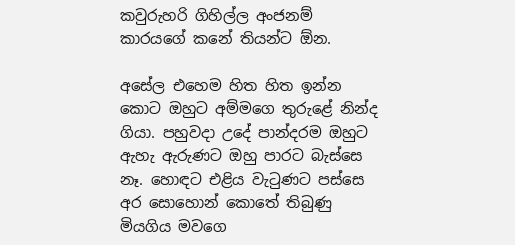කවුරුහරි ගිහිල්ල අංජනම් කාරයගේ කනේ තියන්ට ඕන.

අසේල එහෙම හිත හිත ඉන්න කොට ඔහුට අම්මගෙ තුරුළේ නින්ද ගියා. පහුවදා උදේ පාන්දරම ඔහුට ඇහැ ඇරුණට ඔහු පාරට බැස්‌සෙ නෑ. හොඳට එළිය වැටුණට පස්‌සෙ අර සොහොන් කොතේ තිබුණු මියගිය මවගෙ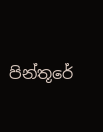පින්තූරේ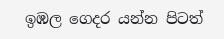ඉඹල ගෙදර යන්න පිටත්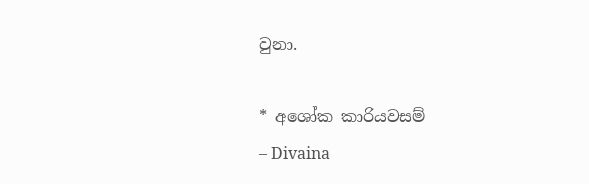වුනා.

* අශෝක කාරියවසම්
– Divaina